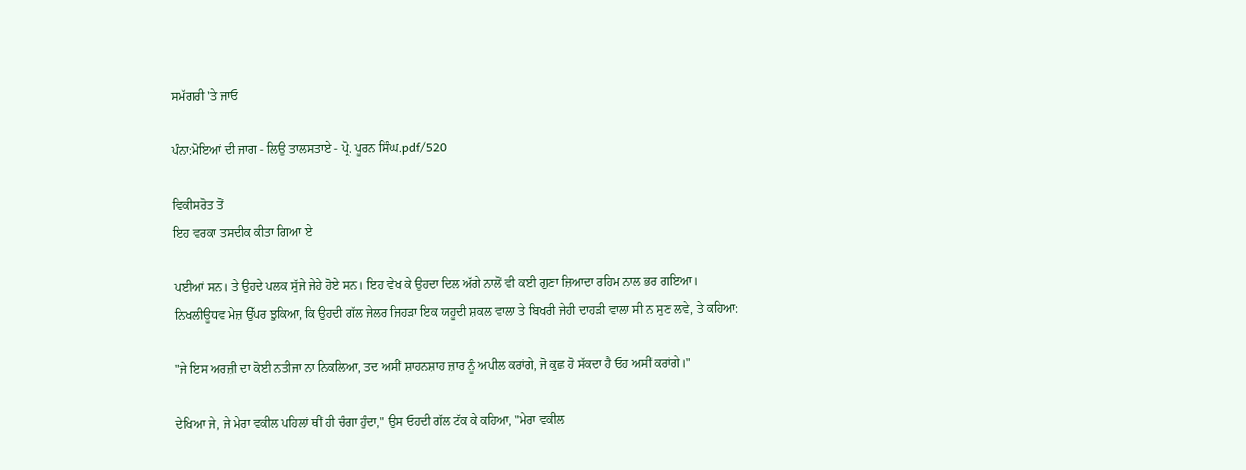ਸਮੱਗਰੀ 'ਤੇ ਜਾਓ

ਪੰਨਾ:ਮੋਇਆਂ ਦੀ ਜਾਗ - ਲਿਉ ਤਾਲਸਤਾਏ - ਪ੍ਰੋ. ਪੂਰਨ ਸਿੰਘ.pdf/520

ਵਿਕੀਸਰੋਤ ਤੋਂ
ਇਹ ਵਰਕਾ ਤਸਦੀਕ ਕੀਤਾ ਗਿਆ ਏ

ਪਈਆਂ ਸਨ। ਤੇ ਉਹਦੇ ਪਲਕ ਸੁੱਜੇ ਜੇਹੇ ਹੋਏ ਸਨ। ਇਹ ਵੇਖ ਕੇ ਉਹਦਾ ਦਿਲ ਅੱਗੇ ਨਾਲੋਂ ਵੀ ਕਈ ਗੁਣਾ ਜ਼ਿਆਦਾ ਰਹਿਮ ਨਾਲ ਭਰ ਗਇਆ। ਨਿਖਲੀਊਧਵ ਮੇਜ਼ ਉੱਪਰ ਝੁਕਿਆ, ਕਿ ਉਹਦੀ ਗੱਲ ਜੇਲਰ ਜਿਹੜਾ ਇਕ ਯਹੂਦੀ ਸ਼ਕਲ ਵਾਲਾ ਤੇ ਬਿਖਰੀ ਜੇਹੀ ਦਾਹੜੀ ਵਾਲਾ ਸੀ ਨ ਸੁਣ ਲਵੇ, ਤੇ ਕਹਿਆ:

"ਜੇ ਇਸ ਅਰਜ਼ੀ ਦਾ ਕੋਈ ਨਤੀਜਾ ਨਾ ਨਿਕਲਿਆ, ਤਦ ਅਸੀਂ ਸ਼ਾਹਨਸ਼ਾਹ ਜ਼ਾਰ ਨੂੰ ਅਪੀਲ ਕਰਾਂਗੇ, ਜੋ ਕੁਛ ਹੋ ਸੱਕਦਾ ਹੈ ਓਹ ਅਸੀਂ ਕਰਾਂਗੇ।"

ਦੇਖਿਆ ਜੇ, ਜੇ ਮੇਰਾ ਵਕੀਲ ਪਹਿਲਾਂ ਥੀਂ ਹੀ ਚੰਗਾ ਹੁੰਦਾ," ਉਸ ਓਹਦੀ ਗੱਲ ਟੱਕ ਕੇ ਕਹਿਆ, "ਮੇਰਾ ਵਕੀਲ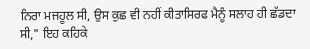ਨਿਰਾ ਮਜਹੂਲ ਸੀ, ਉਸ ਕੁਛ ਵੀ ਨਹੀਂ ਕੀਤਾਸਿਰਫ ਮੈਨੂੰ ਸਲਾਹ ਹੀ ਛੱਡਦਾ ਸੀ," ਇਹ ਕਹਿਕੇ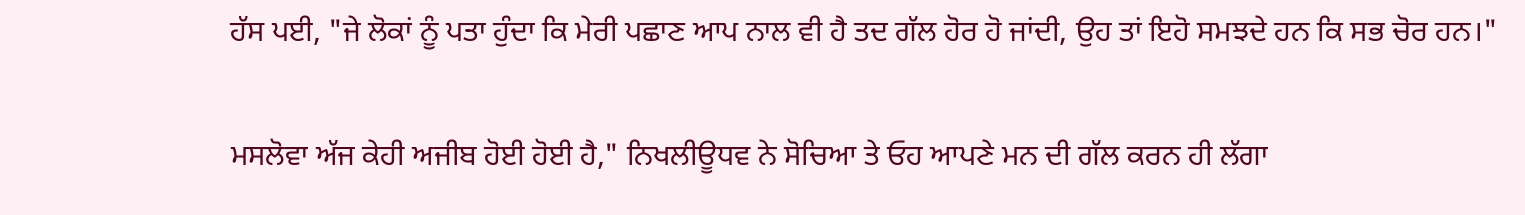ਹੱਸ ਪਈ, "ਜੇ ਲੋਕਾਂ ਨੂੰ ਪਤਾ ਹੁੰਦਾ ਕਿ ਮੇਰੀ ਪਛਾਣ ਆਪ ਨਾਲ ਵੀ ਹੈ ਤਦ ਗੱਲ ਹੋਰ ਹੋ ਜਾਂਦੀ, ਉਹ ਤਾਂ ਇਹੋ ਸਮਝਦੇ ਹਨ ਕਿ ਸਭ ਚੋਰ ਹਨ।"

ਮਸਲੋਵਾ ਅੱਜ ਕੇਹੀ ਅਜੀਬ ਹੋਈ ਹੋਈ ਹੈ," ਨਿਖਲੀਊਧਵ ਨੇ ਸੋਚਿਆ ਤੇ ਓਹ ਆਪਣੇ ਮਨ ਦੀ ਗੱਲ ਕਰਨ ਹੀ ਲੱਗਾ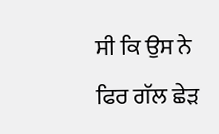ਸੀ ਕਿ ਉਸ ਨੇ ਫਿਰ ਗੱਲ ਛੇੜ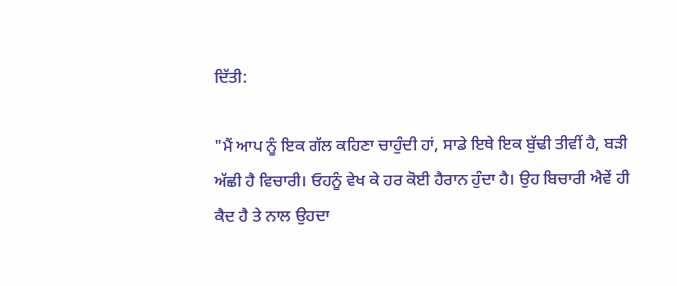ਦਿੱਤੀ:

"ਮੈਂ ਆਪ ਨੂੰ ਇਕ ਗੱਲ ਕਹਿਣਾ ਚਾਹੁੰਦੀ ਹਾਂ, ਸਾਡੇ ਇਥੇ ਇਕ ਬੁੱਢੀ ਤੀਵੀਂ ਹੈ, ਬੜੀ ਅੱਛੀ ਹੈ ਵਿਚਾਰੀ। ਓਹਨੂੰ ਵੇਖ ਕੇ ਹਰ ਕੋਈ ਹੈਰਾਨ ਹੁੰਦਾ ਹੈ। ਉਹ ਬਿਚਾਰੀ ਐਵੇਂ ਹੀ ਕੈਦ ਹੈ ਤੇ ਨਾਲ ਉਹਦਾ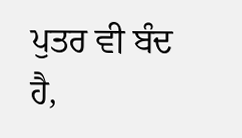ਪੁਤਰ ਵੀ ਬੰਦ ਹੈ,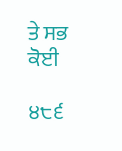ਤੇ ਸਭ ਕੋਈ

੪੮੬